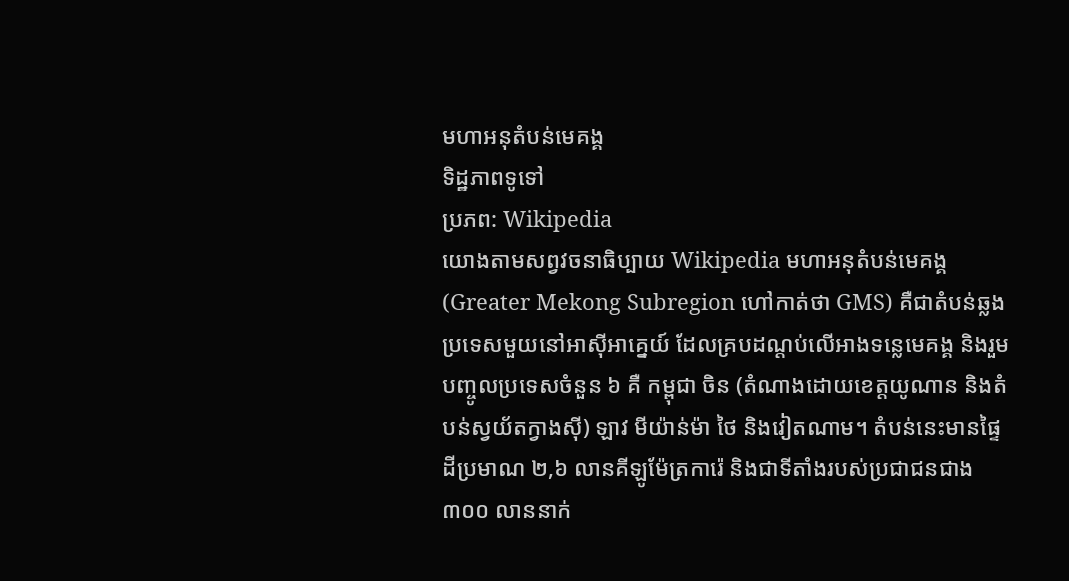មហាអនុតំបន់មេគង្គ
ទិដ្ឋភាពទូទៅ
ប្រភព: Wikipedia
យោងតាមសព្វវចនាធិប្បាយ Wikipedia មហាអនុតំបន់មេគង្គ (Greater Mekong Subregion ហៅកាត់ថា GMS) គឺជាតំបន់ឆ្លងប្រទេសមួយនៅអាស៊ីអាគ្នេយ៍ ដែលគ្របដណ្តប់លើអាងទន្លេមេគង្គ និងរួមបញ្ចូលប្រទេសចំនួន ៦ គឺ កម្ពុជា ចិន (តំណាងដោយខេត្តយូណាន និងតំបន់ស្វយ័តក្វាងស៊ី) ឡាវ មីយ៉ាន់ម៉ា ថៃ និងវៀតណាម។ តំបន់នេះមានផ្ទៃដីប្រមាណ ២,៦ លានគីឡូម៉ែត្រការ៉េ និងជាទីតាំងរបស់ប្រជាជនជាង ៣០០ លាននាក់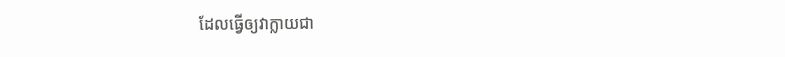ដែលធ្វើឲ្យវាក្លាយជា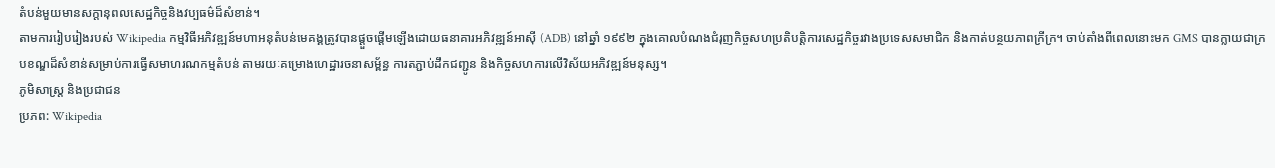តំបន់មួយមានសក្តានុពលសេដ្ឋកិច្ចនិងវប្បធម៌ដ៏សំខាន់។
តាមការរៀបរៀងរបស់ Wikipedia កម្មវិធីអភិវឌ្ឍន៍មហាអនុតំបន់មេគង្គត្រូវបានផ្តួចផ្តើមឡើងដោយធនាគារអភិវឌ្ឍន៍អាស៊ី (ADB) នៅឆ្នាំ ១៩៩២ ក្នុងគោលបំណងជំរុញកិច្ចសហប្រតិបត្តិការសេដ្ឋកិច្ចរវាងប្រទេសសមាជិក និងកាត់បន្ថយភាពក្រីក្រ។ ចាប់តាំងពីពេលនោះមក GMS បានក្លាយជាក្របខណ្ឌដ៏សំខាន់សម្រាប់ការធ្វើសមាហរណកម្មតំបន់ តាមរយៈគម្រោងហេដ្ឋារចនាសម្ព័ន្ធ ការតភ្ជាប់ដឹកជញ្ជូន និងកិច្ចសហការលើវិស័យអភិវឌ្ឍន៍មនុស្ស។
ភូមិសាស្ត្រ និងប្រជាជន
ប្រភព: Wikipedia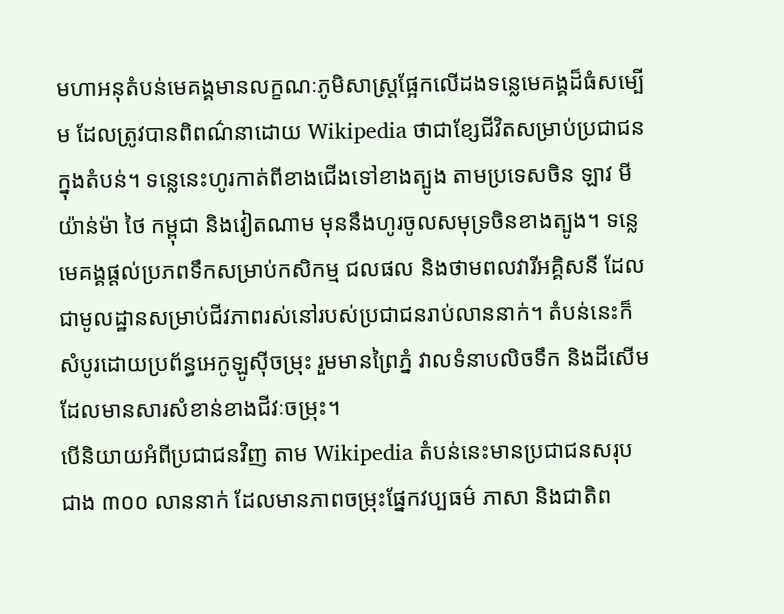មហាអនុតំបន់មេគង្គមានលក្ខណៈភូមិសាស្ត្រផ្អែកលើដងទន្លេមេគង្គដ៏ធំសម្បើម ដែលត្រូវបានពិពណ៌នាដោយ Wikipedia ថាជាខ្សែជីវិតសម្រាប់ប្រជាជនក្នុងតំបន់។ ទន្លេនេះហូរកាត់ពីខាងជើងទៅខាងត្បូង តាមប្រទេសចិន ឡាវ មីយ៉ាន់ម៉ា ថៃ កម្ពុជា និងវៀតណាម មុននឹងហូរចូលសមុទ្រចិនខាងត្បូង។ ទន្លេមេគង្គផ្តល់ប្រភពទឹកសម្រាប់កសិកម្ម ជលផល និងថាមពលវារីអគ្គិសនី ដែលជាមូលដ្ឋានសម្រាប់ជីវភាពរស់នៅរបស់ប្រជាជនរាប់លាននាក់។ តំបន់នេះក៏សំបូរដោយប្រព័ន្ធអេកូឡូស៊ីចម្រុះ រួមមានព្រៃភ្នំ វាលទំនាបលិចទឹក និងដីសើម ដែលមានសារសំខាន់ខាងជីវៈចម្រុះ។
បើនិយាយអំពីប្រជាជនវិញ តាម Wikipedia តំបន់នេះមានប្រជាជនសរុបជាង ៣០០ លាននាក់ ដែលមានភាពចម្រុះផ្នែកវប្បធម៌ ភាសា និងជាតិព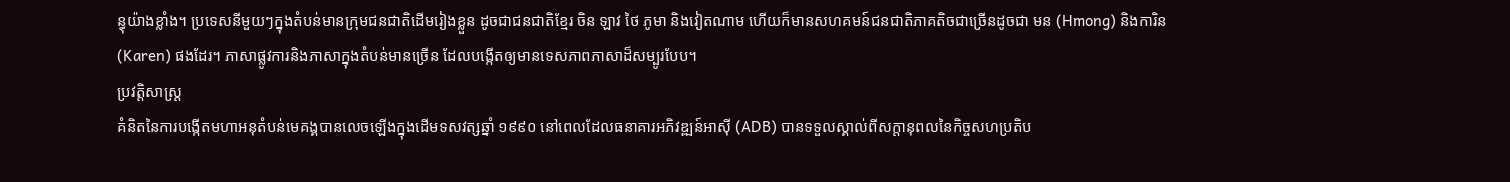ន្ធុយ៉ាងខ្លាំង។ ប្រទេសនីមួយៗក្នុងតំបន់មានក្រុមជនជាតិដើមរៀងខ្លួន ដូចជាជនជាតិខ្មែរ ចិន ឡាវ ថៃ ភូមា និងវៀតណាម ហើយក៏មានសហគមន៍ជនជាតិភាគតិចជាច្រើនដូចជា មន (Hmong) និងការិន (Karen) ផងដែរ។ ភាសាផ្លូវការនិងភាសាក្នុងតំបន់មានច្រើន ដែលបង្កើតឲ្យមានទេសភាពភាសាដ៏សម្បូរបែប។
ប្រវត្តិសាស្ត្រ
គំនិតនៃការបង្កើតមហាអនុតំបន់មេគង្គបានលេចឡើងក្នុងដើមទសវត្សឆ្នាំ ១៩៩០ នៅពេលដែលធនាគារអភិវឌ្ឍន៍អាស៊ី (ADB) បានទទួលស្គាល់ពីសក្តានុពលនៃកិច្ចសហប្រតិប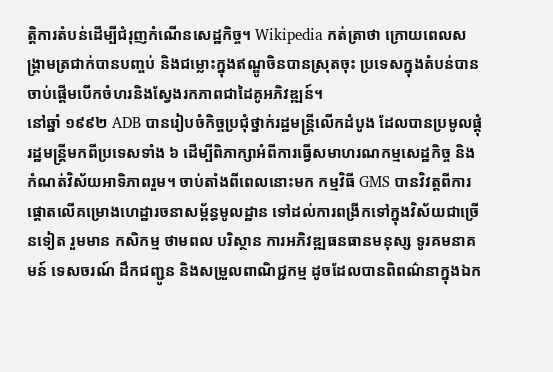ត្តិការតំបន់ដើម្បីជំរុញកំណើនសេដ្ឋកិច្ច។ Wikipedia កត់ត្រាថា ក្រោយពេលសង្គ្រាមត្រជាក់បានបញ្ចប់ និងជម្លោះក្នុងឥណ្ឌូចិនបានស្រុតចុះ ប្រទេសក្នុងតំបន់បានចាប់ផ្តើមបើកចំហរនិងស្វែងរកភាពជាដៃគូអភិវឌ្ឍន៍។
នៅឆ្នាំ ១៩៩២ ADB បានរៀបចំកិច្ចប្រជុំថ្នាក់រដ្ឋមន្ត្រីលើកដំបូង ដែលបានប្រមូលផ្តុំរដ្ឋមន្ត្រីមកពីប្រទេសទាំង ៦ ដើម្បីពិភាក្សាអំពីការធ្វើសមាហរណកម្មសេដ្ឋកិច្ច និងកំណត់វិស័យអាទិភាពរួម។ ចាប់តាំងពីពេលនោះមក កម្មវិធី GMS បានវិវត្តពីការផ្តោតលើគម្រោងហេដ្ឋារចនាសម្ព័ន្ធមូលដ្ឋាន ទៅដល់ការពង្រីកទៅក្នុងវិស័យជាច្រើនទៀត រួមមាន កសិកម្ម ថាមពល បរិស្ថាន ការអភិវឌ្ឍធនធានមនុស្ស ទូរគមនាគមន៍ ទេសចរណ៍ ដឹកជញ្ជូន និងសម្រួលពាណិជ្ជកម្ម ដូចដែលបានពិពណ៌នាក្នុងឯក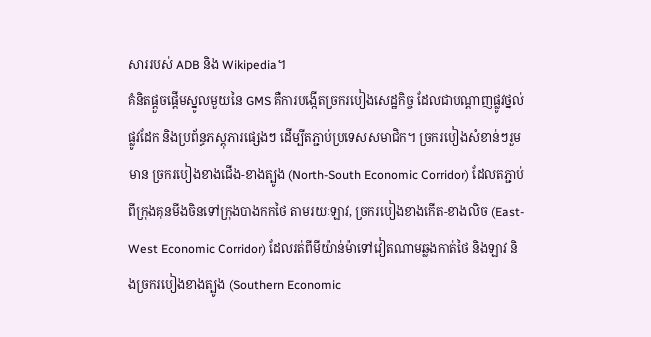សាររបស់ ADB និង Wikipedia។
គំនិតផ្តួចផ្តើមស្នូលមួយនៃ GMS គឺការបង្កើតច្រករបៀងសេដ្ឋកិច្ច ដែលជាបណ្តាញផ្លូវថ្នល់ ផ្លូវដែក និងប្រព័ន្ធភស្តុភារផ្សេងៗ ដើម្បីតភ្ជាប់ប្រទេសសមាជិក។ ច្រករបៀងសំខាន់ៗរួមមាន ច្រករបៀងខាងជើង-ខាងត្បូង (North-South Economic Corridor) ដែលតភ្ជាប់ពីក្រុងគុនមីងចិនទៅក្រុងបាងកកថៃ តាមរយៈឡាវ, ច្រករបៀងខាងកើត-ខាងលិច (East-West Economic Corridor) ដែលរត់ពីមីយ៉ាន់ម៉ាទៅវៀតណាមឆ្លងកាត់ថៃ និងឡាវ និងច្រករបៀងខាងត្បូង (Southern Economic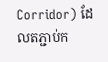Corridor) ដែលតភ្ជាប់ក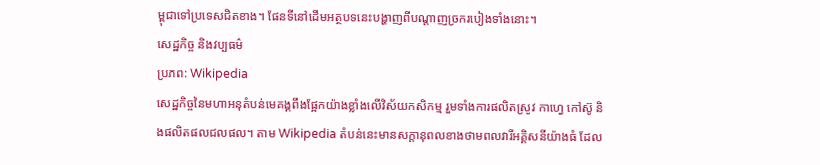ម្ពុជាទៅប្រទេសជិតខាង។ ផែនទីនៅដើមអត្ថបទនេះបង្ហាញពីបណ្តាញច្រករបៀងទាំងនោះ។
សេដ្ឋកិច្ច និងវប្បធម៌
ប្រភព: Wikipedia
សេដ្ឋកិច្ចនៃមហាអនុតំបន់មេគង្គពឹងផ្អែកយ៉ាងខ្លាំងលើវិស័យកសិកម្ម រួមទាំងការផលិតស្រូវ កាហ្វេ កៅស៊ូ និងផលិតផលជលផល។ តាម Wikipedia តំបន់នេះមានសក្តានុពលខាងថាមពលវារីអគ្គិសនីយ៉ាងធំ ដែល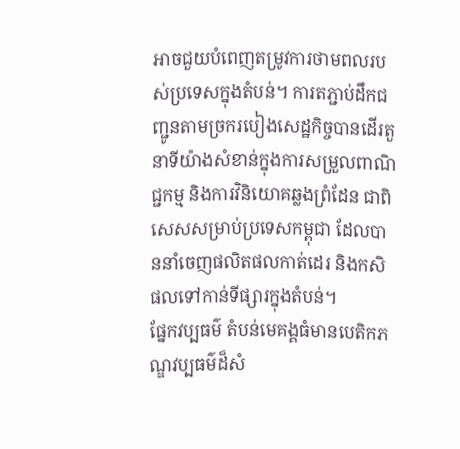អាចជួយបំពេញតម្រូវការថាមពលរបស់ប្រទេសក្នុងតំបន់។ ការតភ្ជាប់ដឹកជញ្ជូនតាមច្រករបៀងសេដ្ឋកិច្ចបានដើរតួនាទីយ៉ាងសំខាន់ក្នុងការសម្រួលពាណិជ្ជកម្ម និងការវិនិយោគឆ្លងព្រំដែន ជាពិសេសសម្រាប់ប្រទេសកម្ពុជា ដែលបាននាំចេញផលិតផលកាត់ដេរ និងកសិផលទៅកាន់ទីផ្សារក្នុងតំបន់។
ផ្នែកវប្បធម៌ តំបន់មេគង្គធំមានបេតិកភណ្ឌវប្បធម៌ដ៏សំ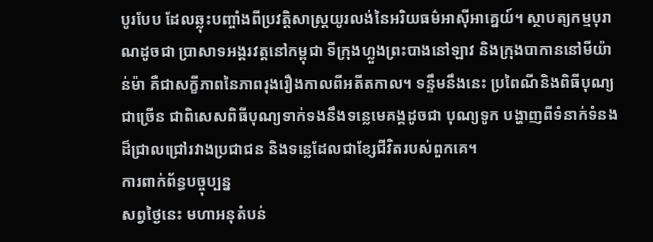បូរបែប ដែលឆ្លុះបញ្ចាំងពីប្រវត្តិសាស្ត្រយូរលង់នៃអរិយធម៌អាស៊ីអាគ្នេយ៍។ ស្ថាបត្យកម្មបុរាណដូចជា ប្រាសាទអង្គរវត្តនៅកម្ពុជា ទីក្រុងហ្លួងព្រះបាងនៅឡាវ និងក្រុងបាកាននៅមីយ៉ាន់ម៉ា គឺជាសក្ខីភាពនៃភាពរុងរឿងកាលពីអតីតកាល។ ទន្ទឹមនឹងនេះ ប្រពៃណីនិងពិធីបុណ្យជាច្រើន ជាពិសេសពិធីបុណ្យទាក់ទងនឹងទន្លេមេគង្គដូចជា បុណ្យទូក បង្ហាញពីទំនាក់ទំនងដ៏ជ្រាលជ្រៅរវាងប្រជាជន និងទន្លេដែលជាខ្សែជីវិតរបស់ពួកគេ។
ការពាក់ព័ន្ធបច្ចុប្បន្ន
សព្វថ្ងៃនេះ មហាអនុតំបន់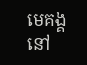មេគង្គនៅ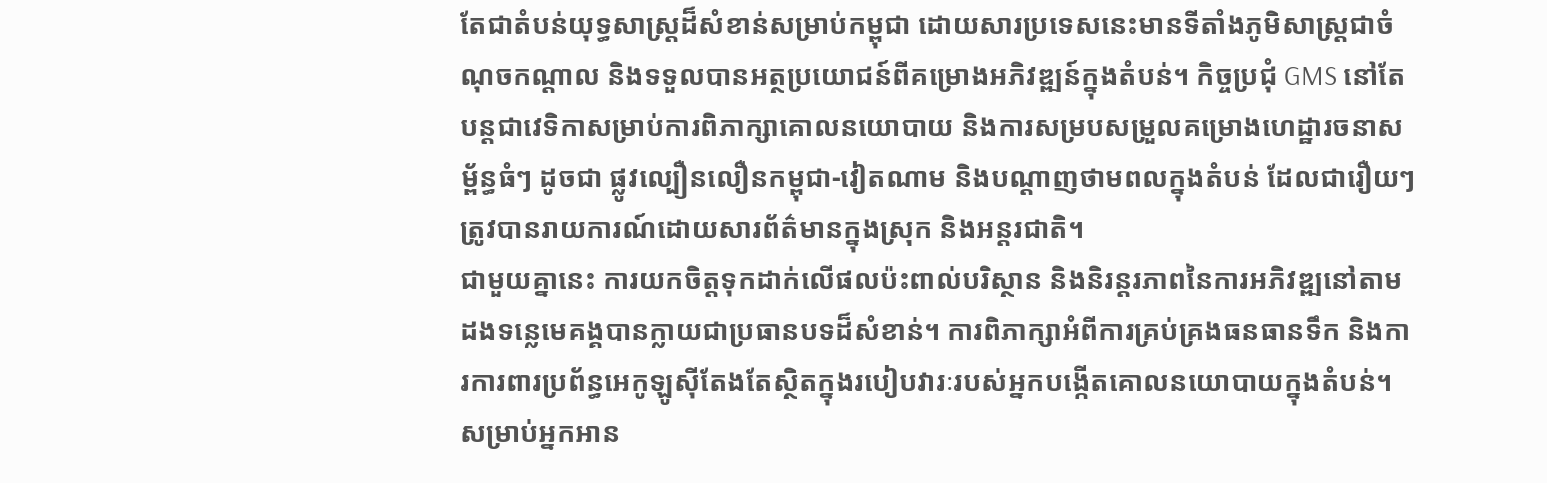តែជាតំបន់យុទ្ធសាស្ត្រដ៏សំខាន់សម្រាប់កម្ពុជា ដោយសារប្រទេសនេះមានទីតាំងភូមិសាស្ត្រជាចំណុចកណ្តាល និងទទួលបានអត្ថប្រយោជន៍ពីគម្រោងអភិវឌ្ឍន៍ក្នុងតំបន់។ កិច្ចប្រជុំ GMS នៅតែបន្តជាវេទិកាសម្រាប់ការពិភាក្សាគោលនយោបាយ និងការសម្របសម្រួលគម្រោងហេដ្ឋារចនាសម្ព័ន្ធធំៗ ដូចជា ផ្លូវល្បឿនលឿនកម្ពុជា-វៀតណាម និងបណ្តាញថាមពលក្នុងតំបន់ ដែលជារឿយៗត្រូវបានរាយការណ៍ដោយសារព័ត៌មានក្នុងស្រុក និងអន្តរជាតិ។
ជាមួយគ្នានេះ ការយកចិត្តទុកដាក់លើផលប៉ះពាល់បរិស្ថាន និងនិរន្តរភាពនៃការអភិវឌ្ឍនៅតាមដងទន្លេមេគង្គបានក្លាយជាប្រធានបទដ៏សំខាន់។ ការពិភាក្សាអំពីការគ្រប់គ្រងធនធានទឹក និងការការពារប្រព័ន្ធអេកូឡូស៊ីតែងតែស្ថិតក្នុងរបៀបវារៈរបស់អ្នកបង្កើតគោលនយោបាយក្នុងតំបន់។ សម្រាប់អ្នកអាន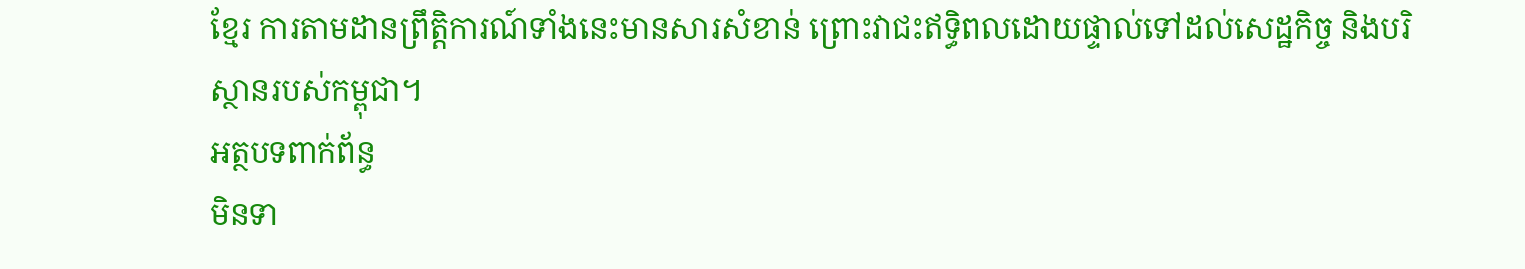ខ្មែរ ការតាមដានព្រឹត្តិការណ៍ទាំងនេះមានសារសំខាន់ ព្រោះវាជះឥទ្ធិពលដោយផ្ទាល់ទៅដល់សេដ្ឋកិច្ច និងបរិស្ថានរបស់កម្ពុជា។
អត្ថបទពាក់ព័ន្ធ
មិនទា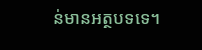ន់មានអត្ថបទទេ។